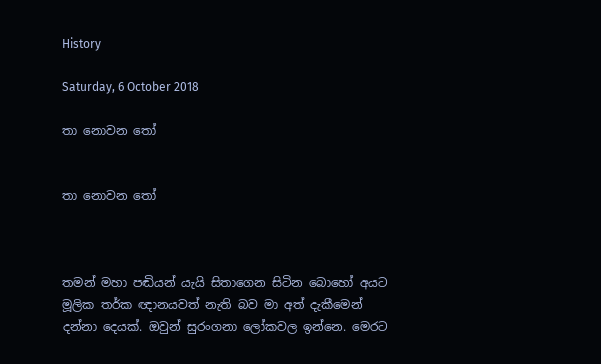History

Saturday, 6 October 2018

තා නොවන තෝ


තා නොවන තෝ



තමන් මහා පඬියන් යැයි සිතාගෙන සිටින බොහෝ අයට මූලික තර්ක ඥානයවත් නැති බව මා අත් දැකීමෙන් දන්නා දෙයක්. ඔවුන් සුරංගනා ලෝකවල ඉන්නෙ. මෙරට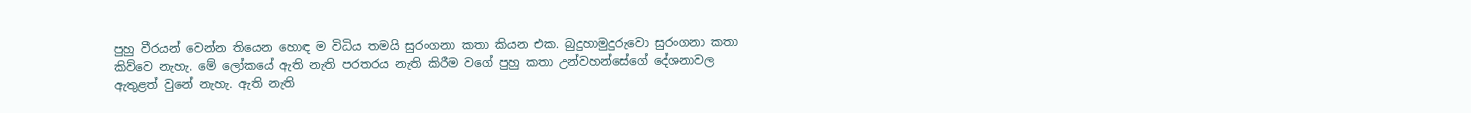පුහු වීරයන් වෙන්න තියෙන හොඳ ම විධිය තමයි සුරංගනා කතා කියන එක. බුදුහාමුදුරුවො සුරංගනා කතා කිව්වෙ නැහැ. මේ ලෝකයේ ඇති නැති පරතරය නැති කිරීම වගේ පුහු කතා උන්වහන්සේගේ දේශනාවල ඇතුළත් වුනේ නැහැ. ඇති නැති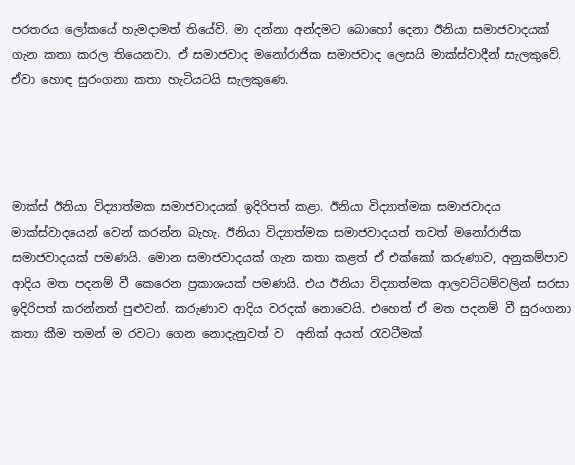පරතරය ලෝකයේ හැමදාමත් තියේවි. මා දන්නා අන්දමට බොහෝ දෙනා ඊනියා සමාජවාදයක් ගැන කතා කරල තියෙනවා. ඒ සමාජවාද මනෝරාජික සමාජවාද ලෙසයි මාක්ස්වාදීන් සැලකුවේ. ඒවා හොඳ සුරංගනා කතා හැටියටයි සැලකුණෙ.




මාක්ස් ඊනියා විද්‍යාත්මක සමාජවාදයක් ඉදිරිපත් කළා. ඊනියා විද්‍යාත්මක සමාජවාදය මාක්ස්වාදයෙන් වෙන් කරන්න බැහැ. ඊනියා විද්‍යාත්මක සමාජවාදයත් තවත් මනෝරාජික සමාජවාදයක් පමණයි. මොන සමාජවාදයක් ගැන කතා කළත් ඒ එක්කෝ කරුණාව, අනුකම්පාව ආදිය මත පදනම් වී කෙරෙන ප්‍රකාශයක් පමණයි. එය ඊනියා විද්‍යාත්මක ආලවට්ටම්වලින් සරසා ඉදිරිපත් කරන්නත් පුළුවන්. කරුණාව ආදිය වරදක් නොවෙයි. එහෙත් ඒ මත පදනම් වී සුරංගනා කතා කීම තමන් ම රවටා ගෙන නොදැනුවත් ව  අනික් අයත් රැවටීමක්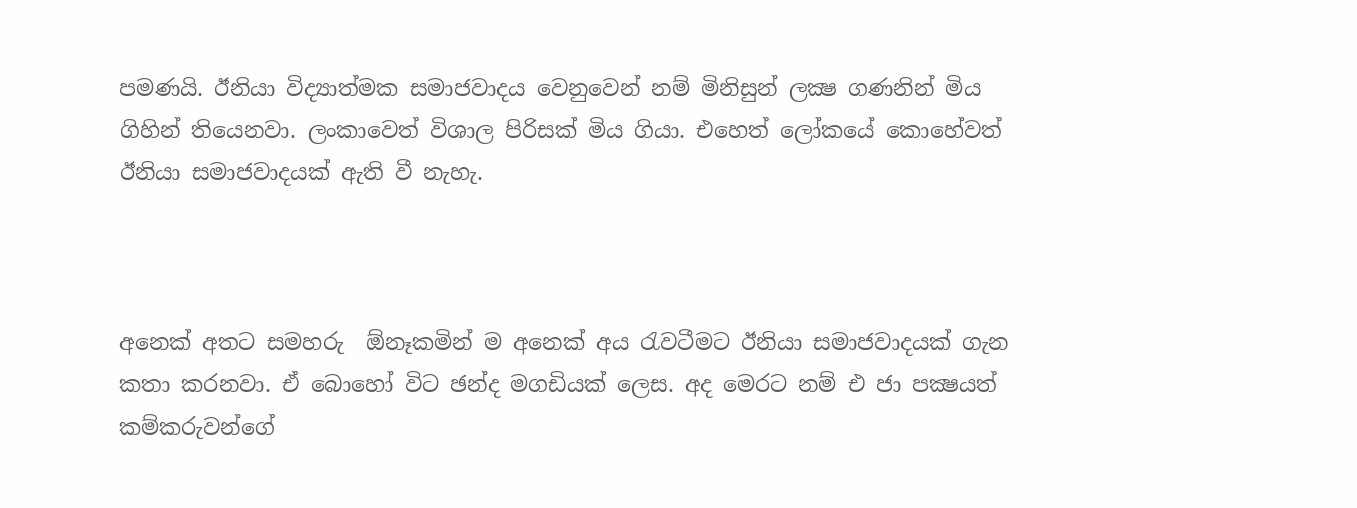පමණයි. ඊනියා විද්‍යාත්මක සමාජවාදය වෙනුවෙන් නම් මිනිසුන් ලක්‍ෂ ගණනින් මිය ගිහින් තියෙනවා. ලංකාවෙත් විශාල පිරිසක් මිය ගියා. එහෙත් ලෝකයේ කොහේවත් ඊනියා සමාජවාදයක් ඇති වී නැහැ.



අනෙක් අතට සමහරු  ඕනෑකමින් ම අනෙක් අය රැවටීමට ඊනියා සමාජවාදයක් ගැන කතා කරනවා. ඒ බොහෝ විට ඡන්ද මගඩියක් ලෙස. අද මෙරට නම් එ ජා පක්‍ෂයත් කම්කරුවන්ගේ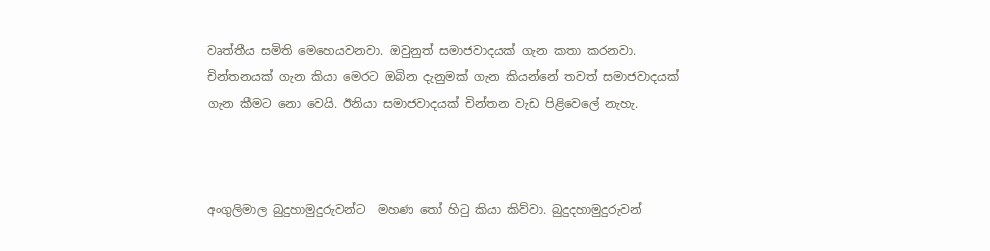වෘත්තීය සමිති මෙහෙයවනවා. ඔවුනුත් සමාජවාදයක් ගැන කතා කරනවා.  චින්තනයක් ගැන කියා මෙරට ඔබින දැනුමක් ගැන කියන්නේ තවත් සමාජවාදයක් ගැන කීමට නො වෙයි. ඊනියා සමාජවාදයක් චින්තන වැඩ පිළිවෙලේ නැහැ.



අංගුලිමාල බුදුහාමුදුරුවන්ට  මහණ තෝ හිටු කියා කිව්වා. බුදුදහාමුදුරුවන්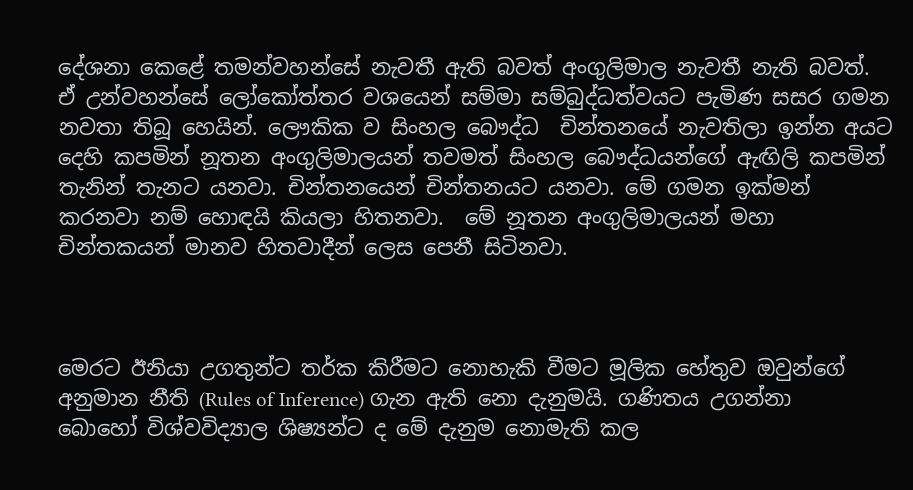දේශනා කෙළේ තමන්වහන්සේ නැවතී ඇති බවත් අංගුලිමාල නැවතී නැති බවත්. ඒ උන්වහන්සේ ලෝකෝත්තර වශයෙන් සම්මා සම්බුද්ධත්වයට පැමිණ සසර ගමන නවතා තිබූ හෙයින්. ලෞකික ව සිංහල බෞද්ධ  චින්තනයේ නැවතිලා ඉන්න අයට දෙහි කපමින් නූතන අංගුලිමාලයන් තවමත් සිංහල බෞද්ධයන්ගේ ඇඟිලි කපමින් තැනින් තැනට යනවා. චින්තනයෙන් චින්තනයට යනවා. මේ ගමන ඉක්මන් කරනවා නම් හොඳයි කියලා හිතනවා.  මේ නූතන අංගුලිමාලයන් මහා චින්තකයන් මානව හිතවාදීන් ලෙස පෙනී සිටිනවා.



මෙරට ඊනියා උගතුන්ට තර්ක කිරීමට නොහැකි වීමට මූලික හේතුව ඔවුන්ගේ අනුමාන නීති (Rules of Inference) ගැන ඇති නො දැනුමයි. ගණිතය උගන්නා බොහෝ විශ්වවිද්‍යාල ශිෂ්‍යන්ට ද මේ දැනුම නොමැති කල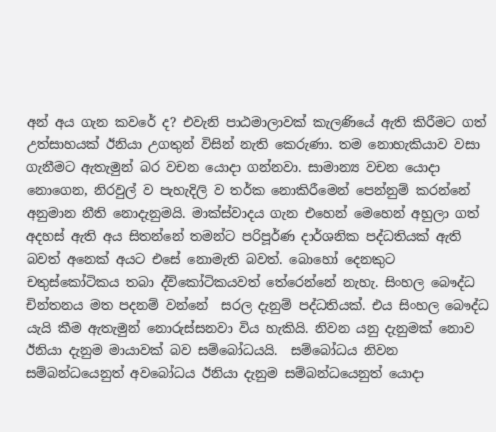අන් අය ගැන කවරේ ද? එවැනි පාඨමාලාවක් කැලණියේ ඇති කිරීමට ගත් උත්සාහයක් ඊනියා උගතුන් විසින් නැති කෙරුණා. තම නොහැකියාව වසා ගැනීමට ඇතැමුන් බර වචන යොදා ගන්නවා. සාමාන්‍ය වචන යොදා නොගෙන, නිරවුල් ව පැහැදිලි ව තර්ක නොකිරීමෙන් පෙන්නුම් කරන්නේ අනුමාන නීති නොදැනුමයි. මාක්ස්වාදය ගැන එහෙන් මෙහෙන් අහුලා ගත් අදහස් ඇති අය සිතන්නේ තමන්ට පරිපූර්ණ දාර්ශනික පද්ධතියක් ඇති බවත් අනෙක් අයට එසේ නොමැති බවත්. බොහෝ දෙනකුට චතුස්කෝටිකය තබා ද්විකෝටිකයවත් තේරෙන්නේ නැහැ. සිංහල බෞද්ධ චින්තනය මත පදනම් වන්නේ  සරල දැනුම් පද්ධතියක්. එය සිංහල බෞද්ධ යැයි කීම ඇතැමුන් නොරුස්සනවා විය හැකියි. නිවන යනු දැනුමක් නොව ඊනියා දැනුම මායාවක් බව සම්බෝධයයි.  සම්බෝධය නිවන සම්බන්ධයෙනුත් අවබෝධය ඊනියා දැනුම සම්බන්ධයෙනුත් යොදා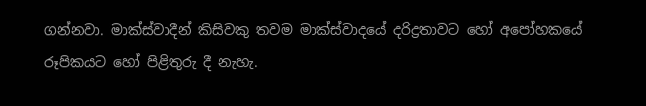ගන්නවා. මාක්ස්වාදීන් කිසිවකු තවම මාක්ස්වාදයේ දරිද්‍රතාවට හෝ අපෝහකයේ රූපිකයට හෝ පිළිතුරු දී නැහැ.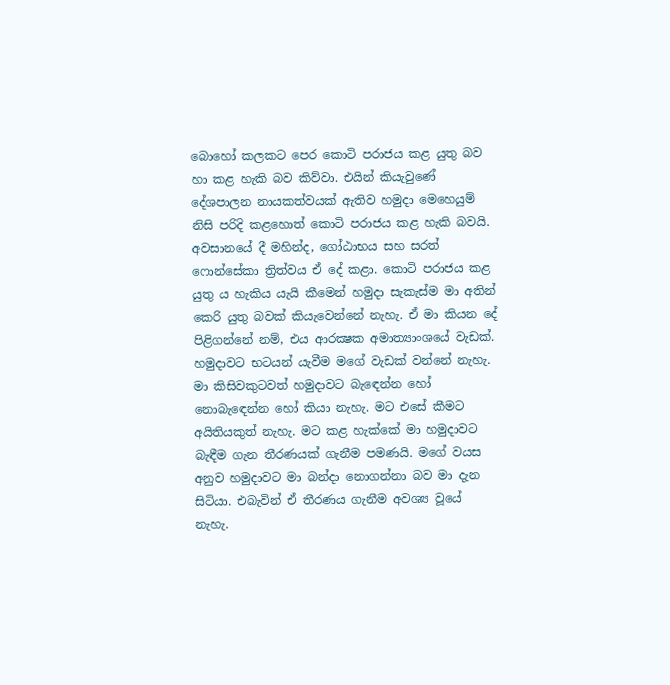බොහෝ කලකට පෙර කොටි පරාජය කළ යුතු බව හා කළ හැකි බව කිව්වා. එයින් කියැවුණේ දේශපාලන නායකත්වයක් ඇතිව හමුදා මෙහෙයුම් නිසි පරිදි කළහොත් කොටි පරාජය කළ හැකි බවයි. අවසානයේ දී මහින්ද, ගෝඨාභය සහ සරත් ෆොන්සේකා ත්‍රිත්වය ඒ දේ කළා. කොටි පරාජය කළ යුතු ය හැකිය යැයි කීමෙන් හමුදා සැකැස්ම මා අතින් කෙරි යුතු බවක් කියැවෙන්නේ නැහැ. ඒ මා කියන දේ පිළිගන්නේ නම්, එය ආරක්‍ෂක අමාත්‍යාංශයේ වැඩක්.  හමුදාවට භටයන් යැවීම මගේ වැඩක් වන්නේ නැහැ. මා කිසිවකුටවත් හමුදාවට බැඳෙන්න හෝ නොබැඳෙන්න හෝ කියා නැහැ. මට එසේ කීමට අයිතියකුත් නැහැ. මට කළ හැක්කේ මා හමුදාවට බැඳීම ගැන තීරණයක් ගැනීම පමණයි. මගේ වයස අනුව හමුදාවට මා බන්දා නොගන්නා බව මා දැන සිටියා. එබැවින් ඒ තීරණය ගැනීම අවශ්‍ය වූයේ නැහැ.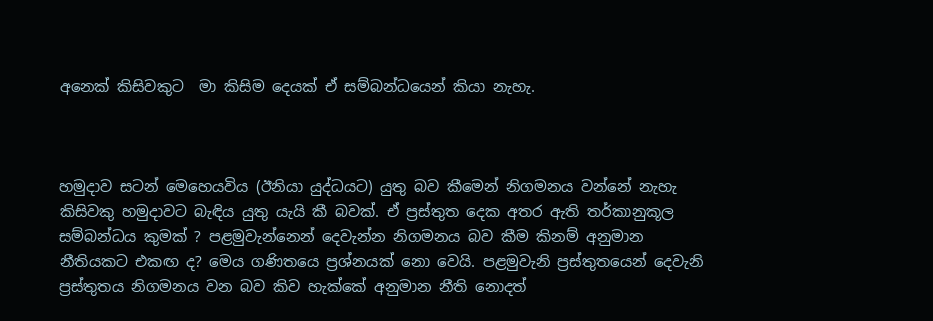අනෙක් කිසිවකුට  මා කිසිම දෙයක් ඒ සම්බන්ධයෙන් කියා නැහැ.



හමුදාව සටන් මෙහෙයවිය (ඊනියා යුද්ධයට) යුතු බව කීමෙන් නිගමනය වන්නේ නැහැ කිසිවකු හමුදාවට බැඳිය යුතු යැයි කී බවක්. ඒ ප්‍රස්තුත දෙක අතර ඇති තර්කානුකූල සම්බන්ධය කුමක් ? පළමුවැන්නෙන් දෙවැන්න නිගමනය බව කීම කිනම් අනුමාන නීතියකට එකඟ ද? මෙය ගණිතයෙ ප්‍රශ්නයක් නො වෙයි. පළමුවැනි ප්‍රස්තුතයෙන් දෙවැනි ප්‍රස්තුතය නිගමනය වන බව කිව හැක්කේ අනුමාන නීති නොදත්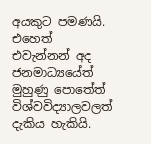අයකුට පමණයි. එහෙත් එවැන්නන් අද ජනමාධ්‍යයේත් මුහුණු පොතේත් විශ්වවිද්‍යාලවලත් දැකිය හැකියි.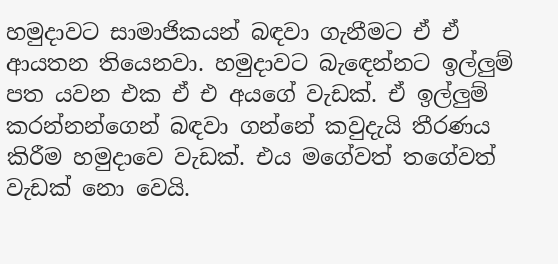හමුදාවට සාමාජිකයන් බඳවා ගැනීමට ඒ ඒ ආයතන තියෙනවා. හමුදාවට බැඳෙන්නට ඉල්ලුම් පත යවන එක ඒ එ අයගේ වැඩක්. ඒ ඉල්ලුම් කරන්නන්ගෙන් බඳවා ගන්නේ කවුදැයි තීරණය කිරීම හමුදාවෙ වැඩක්. එය මගේවත් තගේවත් වැඩක් නො වෙයි.